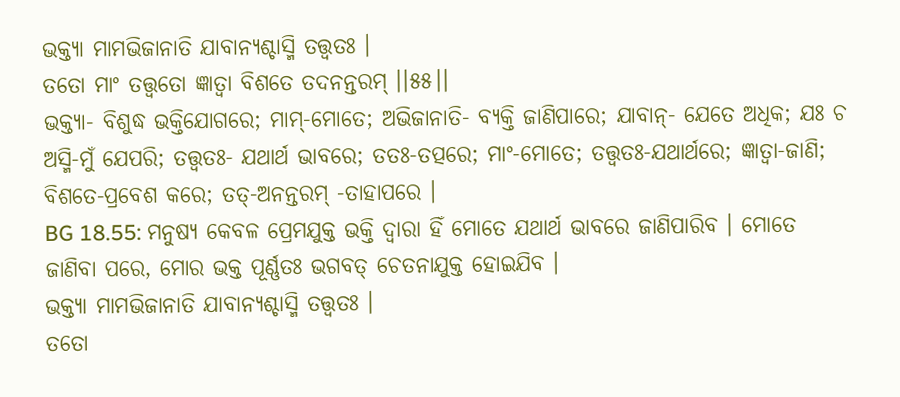ଭକ୍ତ୍ୟା ମାମଭିଜାନାତି ଯାବାନ୍ଯଶ୍ଚାସ୍ମି ତତ୍ତ୍ୱତଃ ।
ତତୋ ମାଂ ତତ୍ତ୍ୱତୋ ଜ୍ଞାତ୍ୱା ବିଶତେ ତଦନନ୍ତରମ୍ ।।୫୫।।
ଭକ୍ତ୍ୟା- ବିଶୁଦ୍ଧ ଭକ୍ତିଯୋଗରେ; ମାମ୍-ମୋତେ; ଅଭିଜାନାତି- ବ୍ୟକ୍ତି ଜାଣିପାରେ; ଯାବାନ୍- ଯେତେ ଅଧିକ; ଯଃ ଚ ଅସ୍ମି-ମୁଁ ଯେପରି; ତତ୍ତ୍ୱତଃ- ଯଥାର୍ଥ ଭାବରେ; ତତଃ-ତତ୍ପରେ; ମାଂ-ମୋତେ; ତତ୍ତ୍ୱତଃ-ଯଥାର୍ଥରେ; ଜ୍ଞାତ୍ୱା-ଜାଣି; ବିଶତେ-ପ୍ରବେଶ କରେ; ତତ୍-ଅନନ୍ତରମ୍ -ତାହାପରେ ।
BG 18.55: ମନୁଷ୍ୟ କେବଳ ପ୍ରେମଯୁକ୍ତ ଭକ୍ତି ଦ୍ୱାରା ହିଁ ମୋତେ ଯଥାର୍ଥ ଭାବରେ ଜାଣିପାରିବ । ମୋତେ ଜାଣିବା ପରେ, ମୋର ଭକ୍ତ ପୂର୍ଣ୍ଣତଃ ଭଗବତ୍ ଚେତନାଯୁକ୍ତ ହୋଇଯିବ ।
ଭକ୍ତ୍ୟା ମାମଭିଜାନାତି ଯାବାନ୍ଯଶ୍ଚାସ୍ମି ତତ୍ତ୍ୱତଃ ।
ତତୋ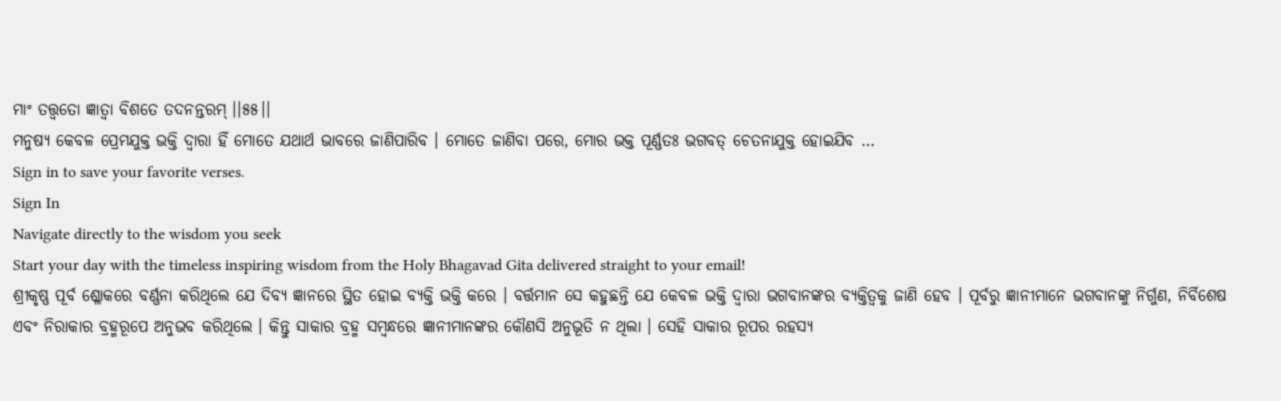ମାଂ ତତ୍ତ୍ୱତୋ ଜ୍ଞାତ୍ୱା ବିଶତେ ତଦନନ୍ତରମ୍ ।।୫୫।।
ମନୁଷ୍ୟ କେବଳ ପ୍ରେମଯୁକ୍ତ ଭକ୍ତି ଦ୍ୱାରା ହିଁ ମୋତେ ଯଥାର୍ଥ ଭାବରେ ଜାଣିପାରିବ । ମୋତେ ଜାଣିବା ପରେ, ମୋର ଭକ୍ତ ପୂର୍ଣ୍ଣତଃ ଭଗବତ୍ ଚେତନାଯୁକ୍ତ ହୋଇଯିବ …
Sign in to save your favorite verses.
Sign In
Navigate directly to the wisdom you seek
Start your day with the timeless inspiring wisdom from the Holy Bhagavad Gita delivered straight to your email!
ଶ୍ରୀକୃଷ୍ଣ ପୂର୍ବ ଶ୍ଳୋକରେ ବର୍ଣ୍ଣନା କରିଥିଲେ ଯେ ଦିବ୍ୟ ଜ୍ଞାନରେ ସ୍ଥିତ ହୋଇ ବ୍ୟକ୍ତି ଭକ୍ତି କରେ । ବର୍ତ୍ତମାନ ସେ କହୁଛନ୍ତି ଯେ କେବଳ ଭକ୍ତି ଦ୍ୱାରା ଭଗବାନଙ୍କର ବ୍ୟକ୍ତିତ୍ୱକୁ ଜାଣି ହେବ । ପୂର୍ବରୁ ଜ୍ଞାନୀମାନେ ଭଗବାନଙ୍କୁ ନିର୍ଗୁଣ, ନିର୍ବିଶେଷ ଏବଂ ନିରାକାର ବ୍ରହ୍ମରୂପେ ଅନୁଭବ କରିଥିଲେ । କିନ୍ତୁ ସାକାର ବ୍ରହ୍ମ ସମ୍ବନ୍ଧରେ ଜ୍ଞାନୀମାନଙ୍କର କୌଣସି ଅନୁଭୂତି ନ ଥିଲା । ସେହି ସାକାର ରୂପର ରହସ୍ୟ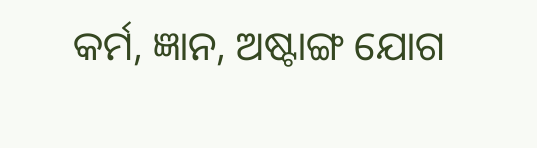କର୍ମ, ଜ୍ଞାନ, ଅଷ୍ଟାଙ୍ଗ ଯୋଗ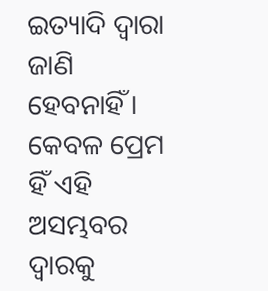ଇତ୍ୟାଦି ଦ୍ୱାରା ଜାଣି ହେବନାହିଁ । କେବଳ ପ୍ରେମ ହିଁ ଏହି ଅସମ୍ଭବର ଦ୍ୱାରକୁ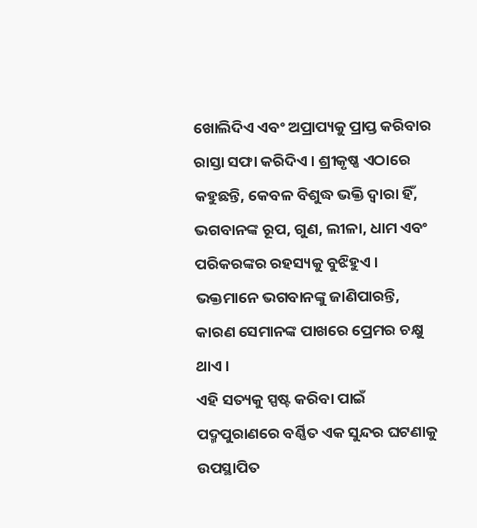ଖୋଲିଦିଏ ଏବଂ ଅପ୍ରାପ୍ୟକୁ ପ୍ରାପ୍ତ କରିବାର ରାସ୍ତା ସଫା କରିଦିଏ । ଶ୍ରୀକୃଷ୍ଣ ଏଠାରେ କହୁଛନ୍ତି, କେବଳ ବିଶୁଦ୍ଧ ଭକ୍ତି ଦ୍ୱାରା ହିଁ, ଭଗବାନଙ୍କ ରୂପ, ଗୁଣ, ଲୀଳା, ଧାମ ଏବଂ ପରିକରଙ୍କର ରହସ୍ୟକୁ ବୁଝିହୁଏ । ଭକ୍ତମାନେ ଭଗବାନଙ୍କୁ ଜାଣିପାରନ୍ତି, କାରଣ ସେମାନଙ୍କ ପାଖରେ ପ୍ରେମର ଚକ୍ଷୁ ଥାଏ ।
ଏହି ସତ୍ୟକୁ ସ୍ପଷ୍ଟ କରିବା ପାଇଁ ପଦ୍ମପୁରାଣରେ ବର୍ଣ୍ଣିତ ଏକ ସୁନ୍ଦର ଘଟଣାକୁ ଉପସ୍ଥାପିତ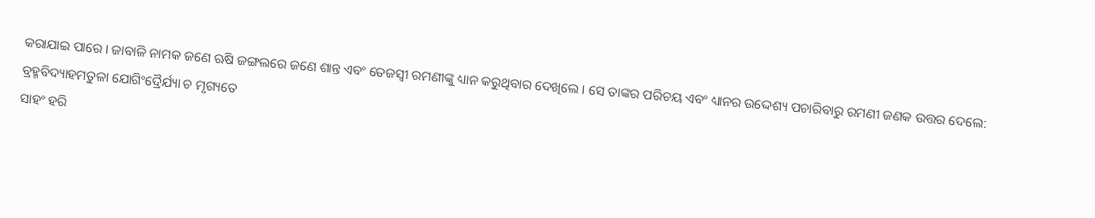କରାଯାଇ ପାରେ । ଜାବାଳି ନାମକ ଜଣେ ଋଷି ଜଙ୍ଗଲରେ ଜଣେ ଶାନ୍ତ ଏବଂ ତେଜସ୍ୱୀ ରମଣୀଙ୍କୁ ଧ୍ୟାନ କରୁଥିବାର ଦେଖିଲେ । ସେ ତାଙ୍କର ପରିଚୟ ଏବଂ ଧ୍ୟାନର ଉଦ୍ଦେଶ୍ୟ ପଚାରିବାରୁ ରମଣୀ ଜଣକ ଉତ୍ତର ଦେଲେ:
ବ୍ରହ୍ମବିଦ୍ୟାହମତୁଳା ଯୋଗିଂଦ୍ରୈର୍ଯ୍ୟା ଚ ମୃଗ୍ୟତେ
ସାହଂ ହରି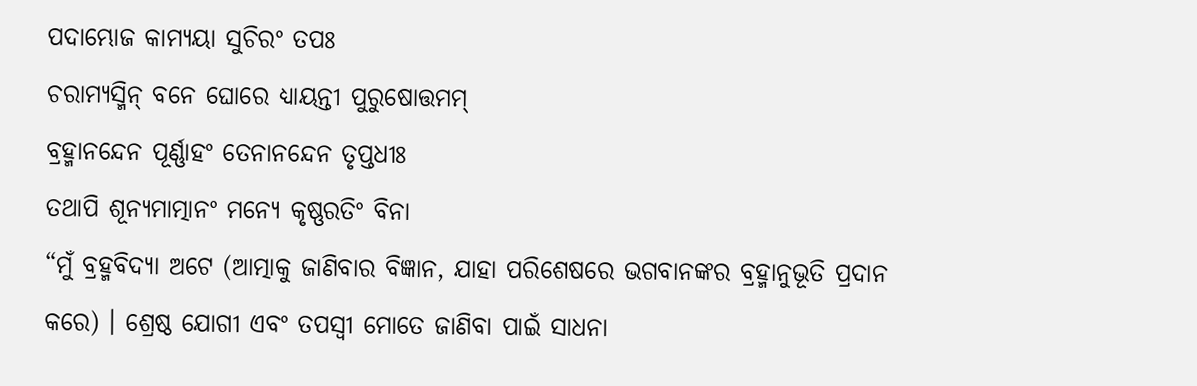ପଦାମ୍ଭୋଜ କାମ୍ୟୟା ସୁଚିରଂ ତପଃ
ଚରାମ୍ୟସ୍ମିନ୍ ବନେ ଘୋରେ ଧ୍ୟାୟନ୍ତୀ ପୁରୁଷୋତ୍ତମମ୍
ବ୍ରହ୍ମାନନ୍ଦେନ ପୂର୍ଣ୍ଣାହଂ ତେନାନନ୍ଦେନ ତୃପ୍ତଧୀଃ
ତଥାପି ଶୂନ୍ୟମାତ୍ମାନଂ ମନ୍ୟେ କୃଷ୍ଣରତିଂ ବିନା
“ମୁଁ ବ୍ରହ୍ମବିଦ୍ୟା ଅଟେ (ଆତ୍ମାକୁ ଜାଣିବାର ବିଜ୍ଞାନ, ଯାହା ପରିଶେଷରେ ଭଗବାନଙ୍କର ବ୍ରହ୍ମାନୁଭୂତି ପ୍ରଦାନ କରେ) । ଶ୍ରେଷ୍ଠ ଯୋଗୀ ଏବଂ ତପସ୍ୱୀ ମୋତେ ଜାଣିବା ପାଇଁ ସାଧନା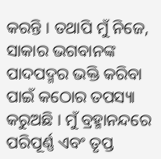କରନ୍ତି । ତଥାପି ମୁଁ ନିଜେ, ସାକାର ଭଗବାନଙ୍କ ପାଦପଦ୍ମର ଭକ୍ତି କରିବା ପାଇଁ କଠୋର ତପସ୍ୟା କରୁଅଛି । ମୁଁ ବ୍ରହ୍ମାନନ୍ଦରେ ପରିପୂର୍ଣ୍ଣ ଏବଂ ତୃପ୍ତ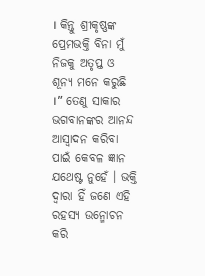। କିନ୍ତୁ ଶ୍ରୀକୃଷ୍ଣଙ୍କ ପ୍ରେମଭକ୍ତି ବିନା ମୁଁ ନିଜକୁ ଅତୃପ୍ତ ଓ ଶୂନ୍ୟ ମନେ କରୁଛି ।” ତେଣୁ ସାକାର ଭଗବାନଙ୍କର ଆନନ୍ଦ ଆସ୍ୱାଦନ କରିବା ପାଇଁ କେବଳ ଜ୍ଞାନ ଯଥେଷ୍ଟ ନୁହେଁ । ଭକ୍ତି ଦ୍ୱାରା ହିଁ ଜଣେ ଏହି ରହସ୍ୟ ଉନ୍ମୋଚନ କରି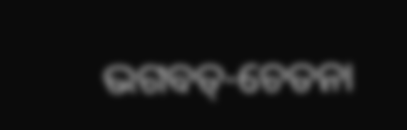ଭଗବତ୍-ଚେତନା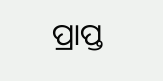ପ୍ରାପ୍ତ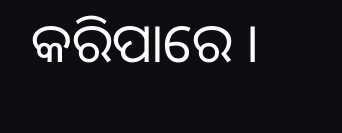କରିପାରେ ।